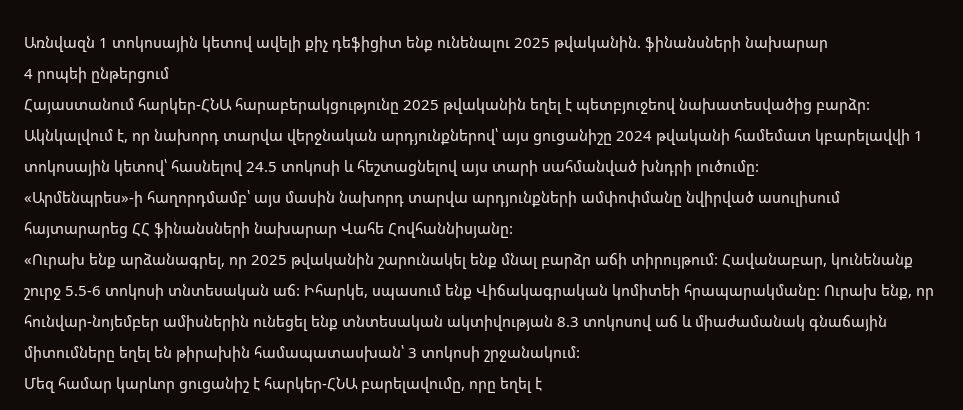Առնվազն 1 տոկոսային կետով ավելի քիչ դեֆիցիտ ենք ունենալու 2025 թվականին. ֆինանսների նախարար
4 րոպեի ընթերցում
Հայաստանում հարկեր-ՀՆԱ հարաբերակցությունը 2025 թվականին եղել է պետբյուջեով նախատեսվածից բարձր: Ակնկալվում է, որ նախորդ տարվա վերջնական արդյունքներով՝ այս ցուցանիշը 2024 թվականի համեմատ կբարելավվի 1 տոկոսային կետով՝ հասնելով 24.5 տոկոսի և հեշտացնելով այս տարի սահմանված խնդրի լուծումը:
«Արմենպրես»-ի հաղորդմամբ՝ այս մասին նախորդ տարվա արդյունքների ամփոփմանը նվիրված ասուլիսում հայտարարեց ՀՀ ֆինանսների նախարար Վահե Հովհաննիսյանը:
«Ուրախ ենք արձանագրել, որ 2025 թվականին շարունակել ենք մնալ բարձր աճի տիրույթում: Հավանաբար, կունենանք շուրջ 5.5-6 տոկոսի տնտեսական աճ: Իհարկե, սպասում ենք Վիճակագրական կոմիտեի հրապարակմանը: Ուրախ ենք, որ հունվար-նոյեմբեր ամիսներին ունեցել ենք տնտեսական ակտիվության 8.3 տոկոսով աճ և միաժամանակ գնաճային միտումները եղել են թիրախին համապատասխան՝ 3 տոկոսի շրջանակում:
Մեզ համար կարևոր ցուցանիշ է հարկեր-ՀՆԱ բարելավումը, որը եղել է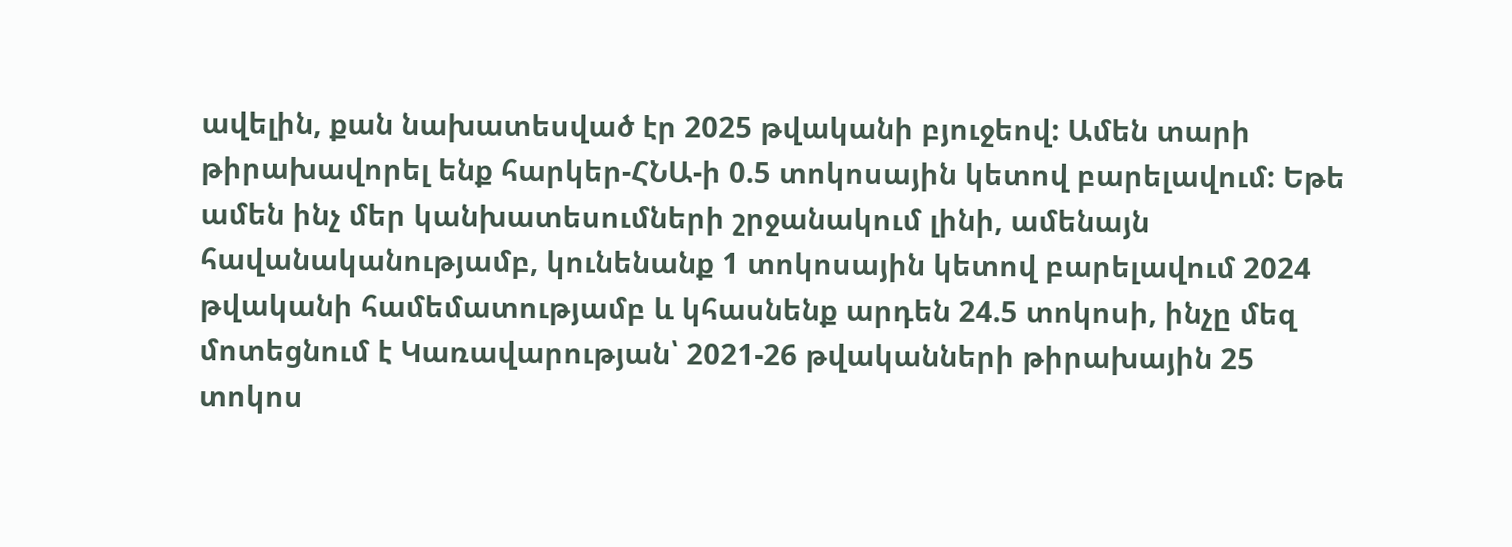ավելին, քան նախատեսված էր 2025 թվականի բյուջեով: Ամեն տարի թիրախավորել ենք հարկեր-ՀՆԱ-ի 0.5 տոկոսային կետով բարելավում: Եթե ամեն ինչ մեր կանխատեսումների շրջանակում լինի, ամենայն հավանականությամբ, կունենանք 1 տոկոսային կետով բարելավում 2024 թվականի համեմատությամբ և կհասնենք արդեն 24.5 տոկոսի, ինչը մեզ մոտեցնում է Կառավարության՝ 2021-26 թվականների թիրախային 25 տոկոս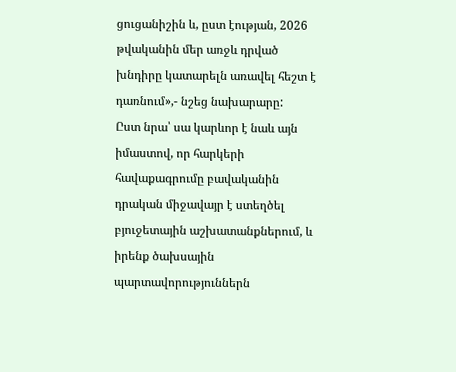ցուցանիշին և, ըստ էության, 2026 թվականին մեր առջև դրված խնդիրը կատարելն առավել հեշտ է դառնում»,- նշեց նախարարը:
Ըստ նրա՝ սա կարևոր է նաև այն իմաստով, որ հարկերի հավաքագրումը բավականին դրական միջավայր է ստեղծել բյուջետային աշխատանքներում, և իրենք ծախսային պարտավորություններն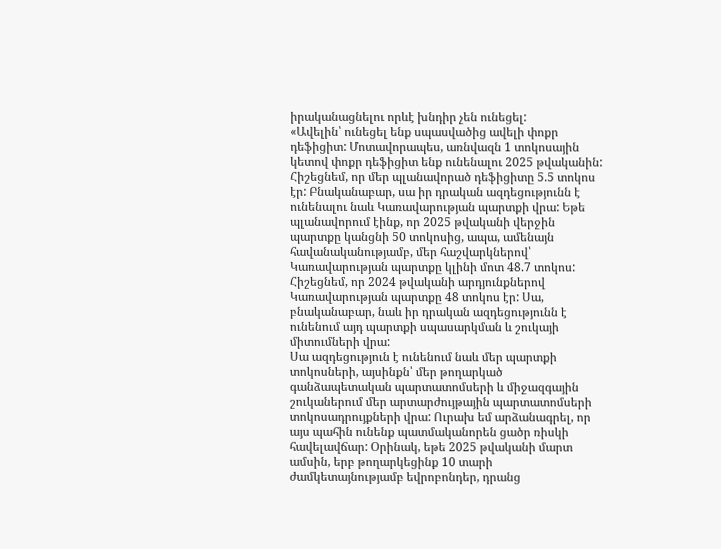իրականացնելու որևէ խնդիր չեն ունեցել:
«Ավելին՝ ունեցել ենք սպասվածից ավելի փոքր դեֆիցիտ: Մոտավորապես, առնվազն 1 տոկոսային կետով փոքր դեֆիցիտ ենք ունենալու 2025 թվականին: Հիշեցնեմ, որ մեր պլանավորած դեֆիցիտը 5.5 տոկոս էր: Բնականաբար, սա իր դրական ազդեցությունն է ունենալու նաև Կառավարության պարտքի վրա: Եթե պլանավորում էինք, որ 2025 թվականի վերջին պարտքը կանցնի 50 տոկոսից, ապա, ամենայն հավանականությամբ, մեր հաշվարկներով՝ Կառավարության պարտքը կլինի մոտ 48.7 տոկոս: Հիշեցնեմ, որ 2024 թվականի արդյունքներով Կառավարության պարտքը 48 տոկոս էր: Սա, բնականաբար, նաև իր դրական ազդեցությունն է ունենում այդ պարտքի սպասարկման և շուկայի միտումների վրա:
Սա ազդեցություն է ունենում նաև մեր պարտքի տոկոսների, այսինքն՝ մեր թողարկած գանձապետական պարտատոմսերի և միջազգային շուկաներում մեր արտարժույթային պարտատոմսերի տոկոսադրույքների վրա: Ուրախ եմ արձանագրել, որ այս պահին ունենք պատմականորեն ցածր ռիսկի հավելավճար: Օրինակ, եթե 2025 թվականի մարտ ամսին, երբ թողարկեցինք 10 տարի ժամկետայնությամբ եվրոբոնդեր, դրանց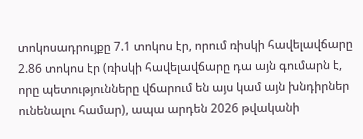տոկոսադրույքը 7.1 տոկոս էր, որում ռիսկի հավելավճարը 2.86 տոկոս էր (ռիսկի հավելավճարը դա այն գումարն է, որը պետությունները վճարում են այս կամ այն խնդիրներ ունենալու համար), ապա արդեն 2026 թվականի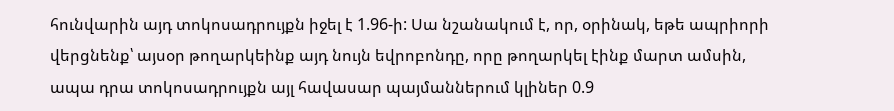հունվարին այդ տոկոսադրույքն իջել է 1.96-ի: Սա նշանակում է, որ, օրինակ, եթե ապրիորի վերցնենք՝ այսօր թողարկեինք այդ նույն եվրոբոնդը, որը թողարկել էինք մարտ ամսին, ապա դրա տոկոսադրույքն այլ հավասար պայմաններում կլիներ 0.9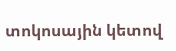տոկոսային կետով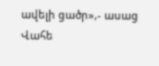ավելի ցածր»,- ասաց Վահե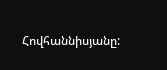Հովհաննիսյանը: